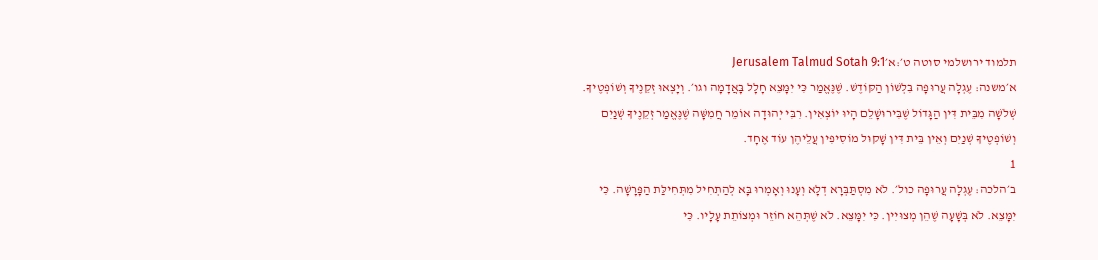תלמוד ירושלמי סוטה ט׳:א׳Jerusalem Talmud Sotah 9:1
א׳משנה: עֶגְלָה עֲרוּפָה בִּלְשׁוֹן הַקּוֹדֶשׁ. שֶׁנֶּאֱמַר כִּי יִמָּצֵא חָלָל בָּאֲדָמָה וגו׳. וְיָצְאוּ זְקֵנֶיךָ וְשׁוֹפְטֶיךָ. שְׁלֹשָׁה מִבֵּית דִּין הַגָּדוֹל שֶׁבִּירוּשָׁלֵם הָיוּ יוֹצְאִין. רִבִּי יְהוּדָה אוֹמֵר חֲמִשָּׁה שֶׁנֶּאֱמַר זְקֵנֶיךָ שְׁנַיִם וְשׁוֹפְטֶיךָ שְׁנַיִם וְאֵין בֵּית דִּין שָׁקוּל מוֹסִיפִין עֲלֵיהֶן עוֹד אֶחָד.
1
ב׳הלכה: עֶגְלָה עֲרוּפָה כול׳. לֹא מִסְתַּבְּרָא דְלָא וְעָנוּ וְאָמְרוּ בָּא לְהַתְחִיל מִתְּחִילַּת הַפָּרָשָׁה. כִּי יִמָּצֵא. לֹא בְּשָׁעָה שֶׁהֵן מְצוּיִין. כִּי יִמָּצֵא. לֹא שֶׁתְּהֵא חוֹזֵר וּמְצוֹתֵת עָלָיו. כִּי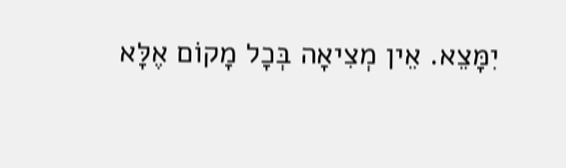יִמָּצֵא. אֵין מְצִיאָה בְּכָל מָקוֹם אֶלָּא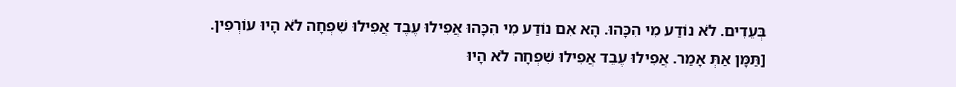בְּעֵדִים. לֹא נוֹדַע מִי הִכָּהוּ. הָא אִם נוֹדַע מִי הִכָּהוּ אֲפִילוּ עֶבֶד אֲפִילוּ שִׁפְחָה לֹא הָיוּ עוֹרְפִין. [תַּמָּן אַתְּ אָמַר. אֲפִילוּ עֶבֵד אֲפִילוּ שִׁפְחָה לֹא הָיוּ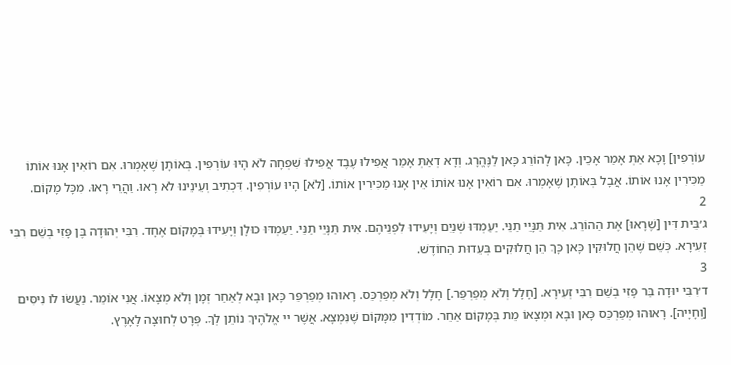עוֹרְפִין] וָכָא אַתְּ אָמַר אָכֵין. כָּאן לָהוֹרֵג כָּאן לַנֶּהֱרָג. וְדָא דְאַתְּ אָמַר אֲפִילוּ עֶבֶד אֲפִילוּ שִׁפְחָה לֹא הָיוּ עוֹרְפִין. בְּאוֹתָן שֶׁאָמְרוּ. אִם רוֹאִין אָנוּ אוֹתוֹ מַכִּירִין אָנוּ אוֹתוֹ. אֲבָל בְּאוֹתָן שֶׁאָמְרוּ. אִם רוֹאִין אָנוּ אוֹתוֹ אֵין אָנוּ מַכִּירִין אוֹתוֹ. [לֹא] הָיוּ עוֹרְפִין. דִּכְתִיב וְעֵינֵינוּ לֹא רָאוּ. וַהֲרֵי רָאוּ. מִכָּל מָקוֹם.
2
ג׳בֵּית דִּין [שֶׁרָאוּ] אֶת הַהוֹרֵג. אִית תַּנָּיֵי תַנֵּי. יַעַמְדּוּ שְׁנַיִם וְיָעִידוּ לִפְנֵיהֶם. אִית תַּנָּיֵי תַנֵּי. יַעַמְדּוּ כוּלָן וְיָעִידוּ בְּמָקוֹם אֶחָד. רִבִּי יְהוּדָה בֶּן פָּזִי בְשֵׁם רִבִּי זְעִירָא. כְּשֵׁם שֶׁהֵן חֲלוּקִין כָּאן כָּךְ הֵן חֲלוּקִים בְּעֵדוּת הַחוֹדֶשׁ.
3
ד׳רִבִּי יוּדָה בַּר פָּזִי בְשֵׁם רִבִּי זְעִירָא. [חָלָל וְלֹא מְפַרְפֵּר.] חָלָל וְלֹא מְפַרְכֵּס. רָאוּהוּ מְפַרְפֵּר כָּאן וּבָא לְאַחַר זְמָן וְלֹא מְצָאוֹ. אֲנִי אוֹמֵר. נַעֲשׂוּ לֹו נִיסִּים [וְחָיָיה]. רָאוּהוּ מְפַרְכֵּס כָּאן וּבָא וּמְצָאוֹ מֵת בְּמָקוֹם אַחֵר. מוֹדְדִין מִמָּקוֹם שֶׁנִּמְצָא. אֲשֶׁר יי אֱלֹהֶיךְ נוֹתֵן לְךָ. פְּרָט לְחוּצָה לָאָרֶץ.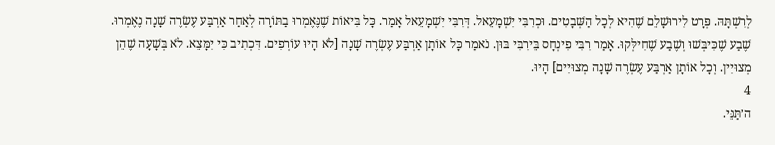לְרִשְׁתָּהּ. פְּרָט לִירוּשָׁלֵם שֶׁהִיא לְכָל הַשְּׁבָטִים. וּכְרִבִּי יִשְׁמָעֵאל. דְּרִבִּי יִשְׁמָעֵאל אָמַר. כָּל בִּיאוֹת שֶׁנֶּאֶמְרוּ בַתּוֹרָה לְאַחַר אַרְבַּע עֶשְׂרֶה שָׁנָה נֶאֶמְרוּ. שֶׁבַע שֶׁכִּיבְּשׁוּ וְשֶׁבַע שֶׁחִילְּקוּ. אָמַר רִבִּי פִינְחָס בֵּירִבִּי בּוּן. נֹאמַר כָּל אוֹתָן אַרְבַּע עֶשְׂרֶה שָׁנָה [לֹא הָיוּ עוֹרְפִים. דִּכְתִיב כִּי יִמָּצֵא. לֹא בְּשָׁעָה שֶׁהֵן מְצוּיִין. וְכָל אוֹתָן אַרְבַּע עֶשְׂרֶה שָׁנָה מְצוּיִים] הָיוּ.
4
ה׳תַּנֵּי.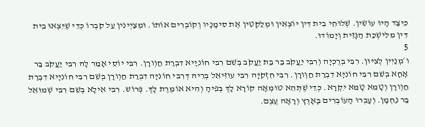כֵּיצַד הָיוּ עוֹשִׂין. שְׁלוּחֵי בֵית דִּין יוֹצְאִין וּמְלַקְּטִין אֶת סִימָנָיו וְקוֹבְרִים אוֹתוֹ. וּמְצַיְינִין עַל קִבְרוֹ כְּדֵי שֶׁיֵּצְאוּ בֵית דִּין מִלִּישְׁכַּת הַגָּזִית וְיָמוֹדוּ.
5
ו׳מְנַיִין לְצִיּוּן. רִבִּי בְּרֶכְיָה וְרִבִּי יַעֲקֹב בַּר בַּת יַעֲקֹב בְּשֵׁם רִבִּי חוֹנִיָיא דִבְרַת חַוְורָן. רִבִּי יוֹסֵי אָמַר לָהּ רִבִּי יַעֲקֹב בַּר אָחָא בְשֵׁם רִבִּי חוֹנִיָּא דִבְרַת חַוְורָן. רִבִּי חִזְקִיָּה רִבִּי עוּזִּיאֵל בְּרֵיהּ דְּרִבִּי חוֹנִיָּה דִבְרַת חַוְורָן בְּשֵׁם רִבִּי חוֹנִיָיא דִבְרַת חַוְורָן וְטָמֵא טָמֵא יִקְרָא. כְּדֵי שֶׁתְּהֵא טוּמְאָה קוֹרָא לָךְ בְּפִיהָ וְהִיא אוֹמֶרֶת לָךְ. פְּרוֹש. רִבִּי אִילָא בְשֵׁם רִבִּי שְׁמוּאֵל בַּר נַחְמָן. וְעָבְרוּ הָעוֹבְרִים בָּאָרֶץ וְרָאָה עֶצֶם.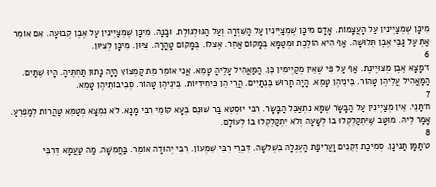מִיכָּן שֶׁמְצַיְינִין עַל הָעֲצָמוֹת. אָדָם מִיכָּן שֶׁמְצַיְינִין עַל הַשִּׁזְרָה וְעַל הַגּוּלְגּוֹלֶת. וּבָנָה. מִיכָּן שֶׁמְצַיְינִין עַל אֶבֶן קְבוּעָה. אִם אוֹמֵר אַתְּ עַל גַּבֵּי אֶבֶן תְּלוּשָׁה. אַף הִיא הוֹלֶכֶת וּמְטַמָּא בְּמָקוֹם אַחֵר. אֶצלוֹ. בְּמָקוֹם טָהֳרָה. צִיּוּן. מִיכָּן לְצִיּוּן.
6
ז׳מָצָא אֶבֶן מְצוּיֶינֶת. אַף עַל פִּי שֶׁאֵין מְקַיְימִין כֵּן. הַמַּאֲהִיל עָלֶיהָ טָמֵא. אֲנִי אוֹמֵר מֵת קַמְצוֹץ הָיָה נָתוּן תַּחְתֶּיהָ. הָיוּ שְּׁתַּיִם. הַמַּאֲהִיל עֲלֵיהֶן טָהוֹר. בֵּינֵיהֶן טָמֵא. הָיָה חָרוּשׁ בֵּנְתַיִים. הֲרֵי הֵן כִּיחִידִיּוֹת. בֵּינֵיהֶן טָהוֹר. סְבִיבוֹתֵיהֶן טָמֵא.
7
ח׳תַּנֵּי. אֵין מְצַיְינִין עַל הַבָּשָׂר שֶׁמָּא נִתְאַכֵּל הַבָּשָׂר. רִבִּי יוּסְטֵא בַּר שׁוּנֵם בְּעָא קוֹמֵי רִבִּי מָנָא. לֹא נִמְצָא מְטַמֵּא טַהֲרוֹת לְמַפְרֵעַ. אָמַר לֵיהּ. מוּטָּב שֶּׁיִּתְקַלְקְלוּ בוֹ לְשָּׁעָה וְלֹא יִתְקַלְקְלוּ בוֹ לְעוֹלָם.
8
ט׳תַּמָּן תַּנִּינָן. סְמִיכַת זְקֵנִים וָעֲרִיפַת הָעֶגְלָה בִשְׁלֹשָׁה. דִּבְרֵי רִבִּי שִׁמְעוֹן. רִבִּי יְהוּדָה אוֹמֵר. בַּחֲמִשָּׁה. מַה טַעֲמָא דְּרִבִּי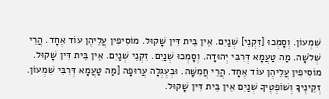שִׁמְעוֹן. וְסָמְכוּ [זִקְנֵי] שְׁנַיִם. אֵין בֵּית דִּין שָׁקוּל. מוֹסִיפִין עֲלֵיהֶן עוֹד אֶחָד. הֲרֵי שְׁלֹשָׁה. מַה טַעֲמָא דְּרִבִּי יְהוּדָה. וְסָמְכוּ שְׁנַיִם. זִקְנֵי שְׁנַיִם. אֵין בֵּית דִּין שָׁקוּל. מוֹסִיפִין עֲלֵיהֶן עוֹד אֶחָד. הֲרֵי חֲמִשָּׁה. וּבְעֶגְלָה עֲרוּפָה [מַה טַעֲמָא דְּרִבִּי שִׁמְעוֹן. זְקֵינֶיךָ וְשׁוֹפְטֶיךָ שְׁנַיִם אֵין בֵּית דִּין שָׁקוּל.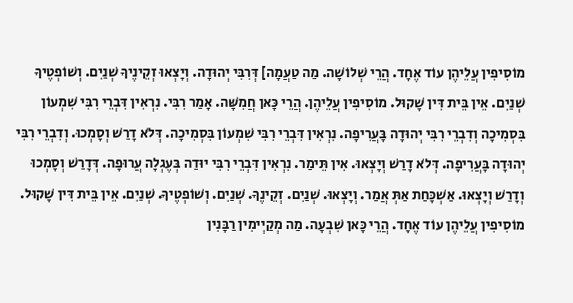מוֹסִיפִין עֲלֵיהֶן עוֹד אֶחָד. הֲרֵי שְׁלוֹשָׁה. מַה טַעֲמָה] דְּרִבִּי יְהוּדָה. וְיָצְאוּ זְקֵינֶיךָ שְׁנַיִם. וְשׁוֹפְטֶיךָ שְׁנַיִם. אֵין בֵּית דִּין שָׁקוּל. מוֹסִיפִין עֲלֵיהֶן. הֲרֵי כָּאן חֲמִשָּׁה. אָמַר רִבִּי. נִרְאִין דִּבְרֵי רִבִּי שִׁמְעוֹן בִּסְמִיכָה וְדִבְרֵי רִבִּי יְהוּדָה בָּעֲרִיפָה. נִרְאִין דִּבְרֵי רִבִּי שִׁמְעוֹן בִּסְמִיכָה. דְּלֹא דָרַשׁ וְסָמְכוּ. וְדִבְרֵי רִבִּי יְהוּדָה בָּעֲרִיפָה. דְּלֹא דָרַשׁ וְיָצְאוּ. אִין תֵּימַר. נִרְאִין דִּבְרֵי רִבִּי יוּדַה בְּעֶגְלָה עֲרוּפָה. דְּדָרַשׁ וְסָמְכוּ וְדָרַשׁ וְיָצְאוּ. אַשְׁכָּחַת אַתְּ אֲמַר. וְיָצְאוּ. שְׁנַיִם. זְקֵינֶךָ. שְׁנַיִם. וְשׁוֹפְטֶיךָ. שְׁנַיִם. אֵין בֵּית דִּין שָׁקוּל. מוֹסִיפִין עֲלֵיהֶן עוֹד אֶחָד. הֲרֵי כָּאן שִׁבְעָה. מַה מְקַיְימִין רַבָּנִין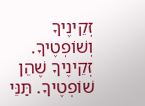זְקֵינֶיךָ וְשׁוֹפְטֶיךָ. זְקֵינֶיךָ שֶׁהֵן שׁוֹפְטֶיךָ. תַּנֵּי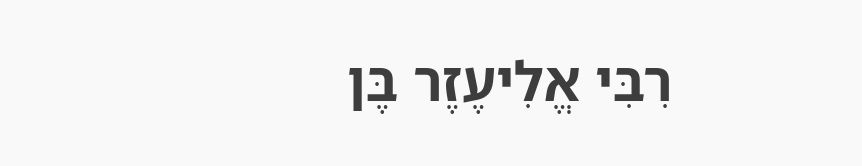רִבִּי אֱלִיעֶזֶר בֶּן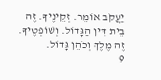יַעֲקֹב אוֹמֵר. זְקֵינֶיךָ. זֶה בֵּית דִּין הַגָּדוֹל. וְשׁוֹפְטֶיךָ. זֶה מֶלֶךְ וְכֹהֵן גָּדוֹל.
9